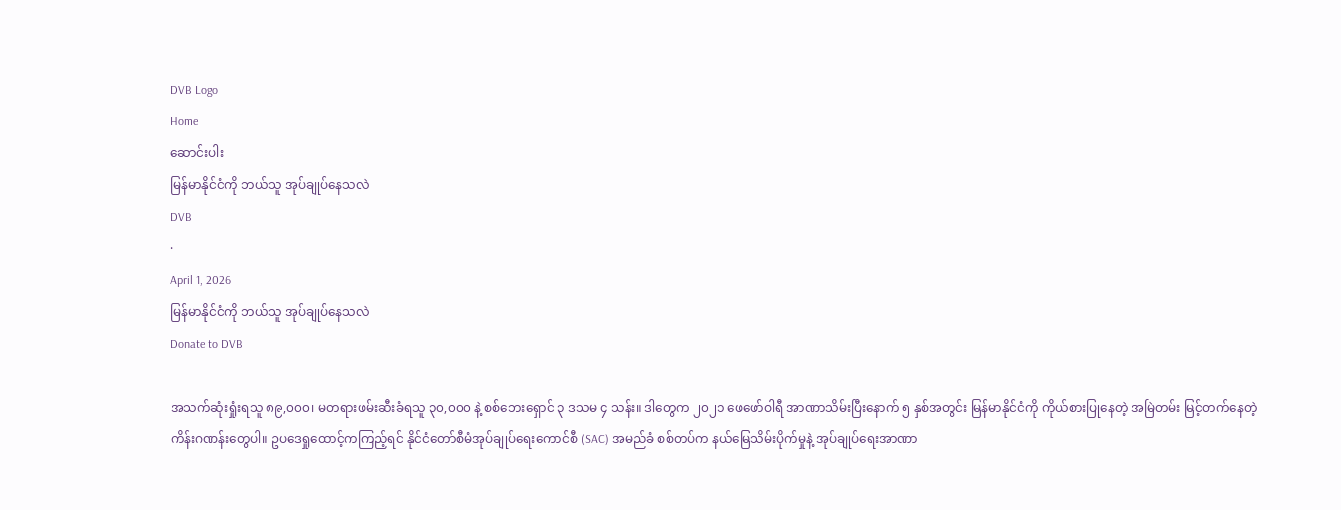DVB Logo
Home
ဆောင်းပါး
မြန်မာနိုင်ငံကို ဘယ်သူ အုပ်ချုပ်နေသလဲ
DVB
·
April 1, 2026
မြန်မာနိုင်ငံကို ဘယ်သူ အုပ်ချုပ်နေသလဲ
Donate to DVB

အသက်ဆုံးရှုံးရသူ ၈၉,၀၀၀၊ မတရားဖမ်းဆီးခံရသူ ၃၀,၀၀၀ နဲ့ စစ်ဘေးရှောင် ၃ ဒသမ ၄ သန်း။ ဒါတွေက ၂၀၂၁ ဖေဖော်ဝါရီ အာဏာသိမ်းပြီးနောက် ၅ နှစ်အတွင်း မြန်မာနိုင်ငံကို ကိုယ်စားပြုနေတဲ့ အမြဲတမ်း မြင့်တက်နေတဲ့ ကိန်းဂဏန်းတွေပါ။ ဥပဒေရှုထောင့်ကကြည့်ရင် နိုင်ငံတော်စီမံအုပ်ချုပ်ရေးကောင်စီ (SAC) အမည်ခံ စစ်တပ်က နယ်မြေသိမ်းပိုက်မှုနဲ့ အုပ်ချုပ်ရေးအာဏာ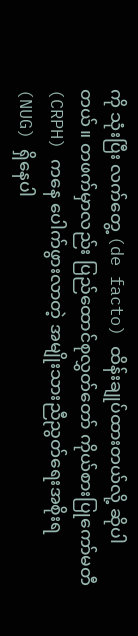ကို သုံးပြီး လက်တွေ့ (de facto) ထိန်းချုပ်ထားတယ်လို့ ဆိုပါတယ်။ တဖက်မှာလည်း ပြည်ထောင်စုလွှတ်တော် ကိုယ်စားပြုကော်မတီ (CRPH) ကနေ ပေါက်ဖွားလာတဲ့ အမျိုးသားညီညွတ်ရေးအစိုးရ (NUG) ရှိနေပါ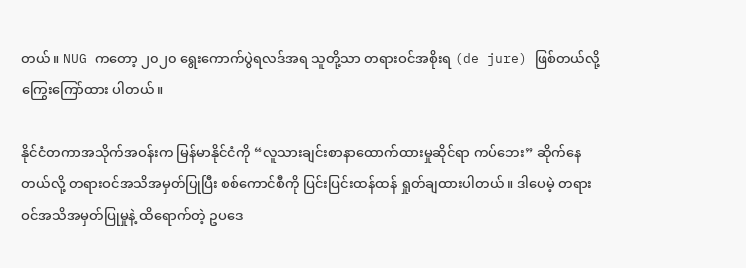တယ်။ NUG ကတော့ ၂၀၂၀ ရွေးကောက်ပွဲရလဒ်အရ သူတို့သာ တရားဝင်အစိုးရ (de jure) ဖြစ်တယ်လို့ ကြွေးကြော်ထား ပါတယ်။

နိုင်ငံတကာအသိုက်အဝန်းက မြန်မာနိုင်ငံကို “လူသားချင်းစာနာထောက်ထားမှုဆိုင်ရာ ကပ်ဘေး” ဆိုက်နေတယ်လို့ တရားဝင်အသိအမှတ်ပြုပြီး စစ်ကောင်စီကို ပြင်းပြင်းထန်ထန် ရှုတ်ချထားပါတယ်။ ဒါပေမဲ့ တရားဝင်အသိအမှတ်ပြုမှုနဲ့ ထိရောက်တဲ့ ဥပဒေ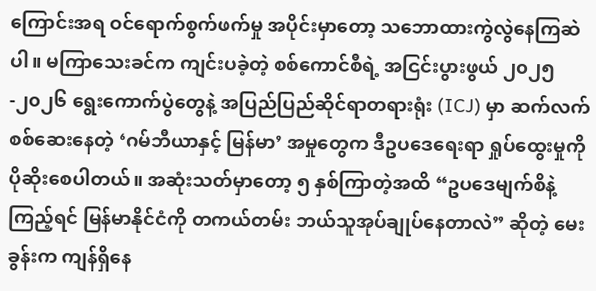ကြောင်းအရ ဝင်ရောက်စွက်ဖက်မှု အပိုင်းမှာတော့ သဘောထားကွဲလွဲနေကြဆဲပါ။ မကြာသေးခင်က ကျင်းပခဲ့တဲ့ စစ်ကောင်စီရဲ့ အငြင်းပွားဖွယ် ၂၀၂၅-၂၀၂၆ ရွေးကောက်ပွဲတွေနဲ့ အပြည်ပြည်ဆိုင်ရာတရားရုံး (ICJ) မှာ ဆက်လက်စစ်ဆေးနေတဲ့ ‘ဂမ်ဘီယာနှင့် မြန်မာ’ အမှုတွေက ဒီဥပဒေရေးရာ ရှုပ်ထွေးမှုကို ပိုဆိုးစေပါတယ်။ အဆုံးသတ်မှာတော့ ၅ နှစ်ကြာတဲ့အထိ “ဥပဒေမျက်စိနဲ့ကြည့်ရင် မြန်မာနိုင်ငံကို တကယ်တမ်း ဘယ်သူအုပ်ချုပ်နေတာလဲ” ဆိုတဲ့ မေးခွန်းက ကျန်ရှိနေ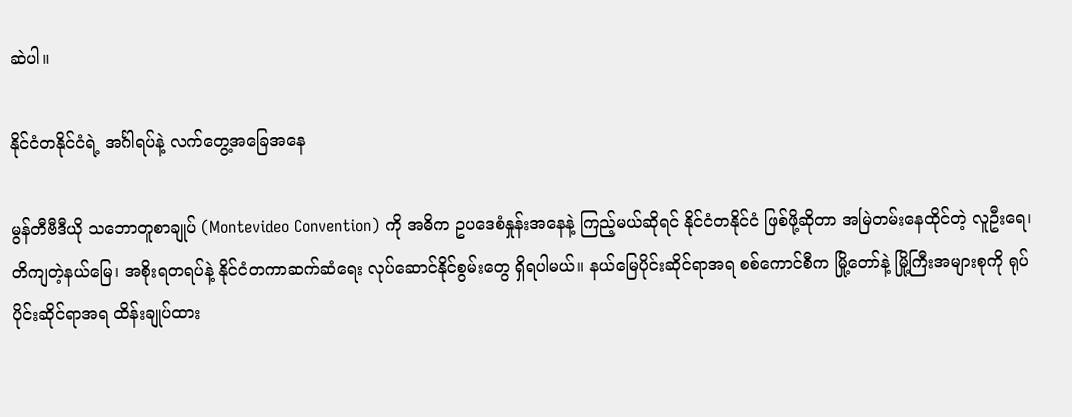ဆဲပါ။

နိုင်ငံတနိုင်ငံရဲ့ အင်္ဂါရပ်နဲ့ လက်တွေ့အခြေအနေ

မွန်တီဗီဒီယို သဘောတူစာချုပ် (Montevideo Convention) ကို အဓိက ဥပဒေစံနှုန်းအနေနဲ့ ကြည့်မယ်ဆိုရင် နိုင်ငံတနိုင်ငံ ဖြစ်ဖို့ဆိုတာ အမြဲတမ်းနေထိုင်တဲ့ လူဦးရေ၊ တိကျတဲ့နယ်မြေ၊ အစိုးရတရပ်နဲ့ နိုင်ငံတကာဆက်ဆံရေး လုပ်ဆောင်နိုင်စွမ်းတွေ ရှိရပါမယ်။ နယ်မြေပိုင်းဆိုင်ရာအရ စစ်ကောင်စီက မြို့တော်နဲ့ မြို့ကြီးအများစုကို ရုပ်ပိုင်းဆိုင်ရာအရ ထိန်းချုပ်ထား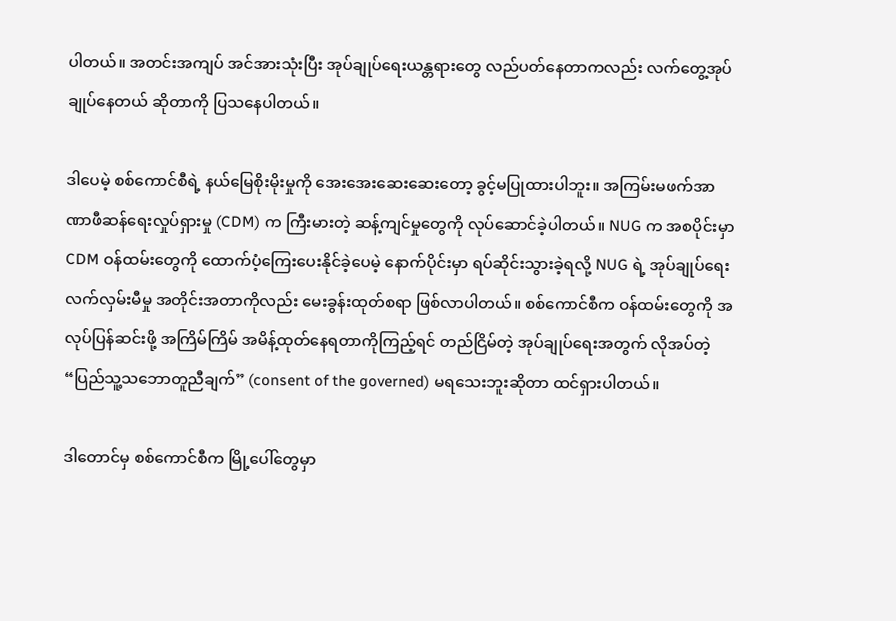ပါတယ်။ အတင်းအကျပ် အင်အားသုံးပြီး အုပ်ချုပ်ရေးယန္တရားတွေ လည်ပတ်နေတာကလည်း လက်တွေ့အုပ်ချုပ်နေတယ် ဆိုတာကို ပြသနေပါတယ်။

ဒါပေမဲ့ စစ်ကောင်စီရဲ့ နယ်မြေစိုးမိုးမှုကို အေးအေးဆေးဆေးတော့ ခွင့်မပြုထားပါဘူး။ အကြမ်းမဖက်အာဏာဖီဆန်ရေးလှုပ်ရှားမှု (CDM) က ကြီးမားတဲ့ ဆန့်ကျင်မှုတွေကို လုပ်ဆောင်ခဲ့ပါတယ်။ NUG က အစပိုင်းမှာ CDM ဝန်ထမ်းတွေကို ထောက်ပံ့ကြေးပေးနိုင်ခဲ့ပေမဲ့ နောက်ပိုင်းမှာ ရပ်ဆိုင်းသွားခဲ့ရလို့ NUG ရဲ့ အုပ်ချုပ်ရေး လက်လှမ်းမီမှု အတိုင်းအတာကိုလည်း မေးခွန်းထုတ်စရာ ဖြစ်လာပါတယ်။ စစ်ကောင်စီက ဝန်ထမ်းတွေကို အလုပ်ပြန်ဆင်းဖို့ အကြိမ်ကြိမ် အမိန့်ထုတ်နေရတာကိုကြည့်ရင် တည်ငြိမ်တဲ့ အုပ်ချုပ်ရေးအတွက် လိုအပ်တဲ့ “ပြည်သူ့သဘောတူညီချက်” (consent of the governed) မရသေးဘူးဆိုတာ ထင်ရှားပါတယ်။

ဒါတောင်မှ စစ်ကောင်စီက မြို့ပေါ်တွေမှာ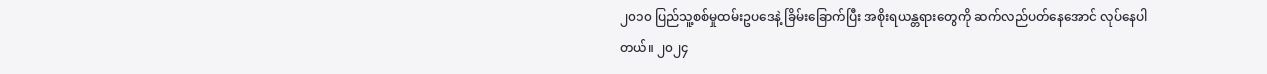၂၀၁၀ ပြည်သူ့စစ်မှုထမ်းဥပဒေနဲ့ ခြိမ်းခြောက်ပြီး အစိုးရယန္တရားတွေကို ဆက်လည်ပတ်နေအောင် လုပ်နေပါတယ်။ ၂၀၂၄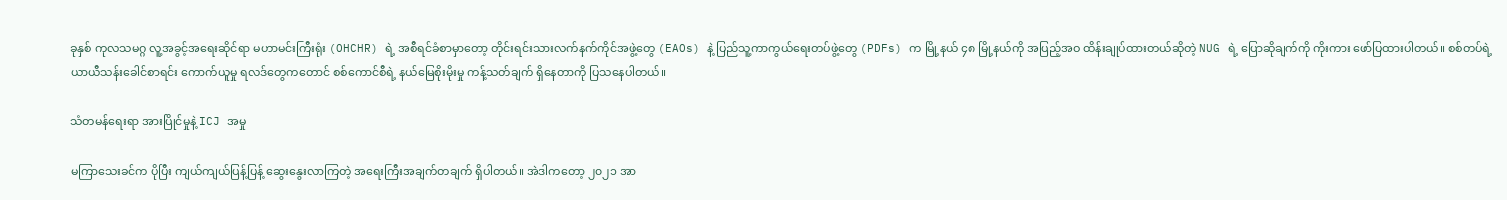ခုနှစ် ကုလသမဂ္ဂ လူ့အခွင့်အရေးဆိုင်ရာ မဟာမင်းကြီးရုံး (OHCHR) ရဲ့ အစီရင်ခံစာမှာတော့ တိုင်းရင်းသားလက်နက်ကိုင်အဖွဲ့တွေ (EAOs) နဲ့ ပြည်သူ့ကာကွယ်ရေးတပ်ဖွဲ့တွေ (PDFs) က မြို့နယ် ၄၈ မြို့နယ်ကို အပြည့်အဝ ထိန်းချုပ်ထားတယ်ဆိုတဲ့ NUG ရဲ့ ပြောဆိုချက်ကို ကိုးကား ဖော်ပြထားပါတယ်။ စစ်တပ်ရဲ့ ယာယီသန်းခေါင်စာရင်း ကောက်ယူမှု ရလဒ်တွေကတောင် စစ်ကောင်စီရဲ့ နယ်မြေစိုးမိုးမှု ကန့်သတ်ချက် ရှိနေတာကို ပြသနေပါတယ်။

သံတမန်ရေးရာ အားပြိုင်မှုနဲ့ ICJ အမှု

မကြာသေးခင်က ပိုပြီး ကျယ်ကျယ်ပြန့်ပြန့် ဆွေးနွေးလာကြတဲ့ အရေးကြီးအချက်တချက် ရှိပါတယ်။ အဲဒါကတော့ ၂၀၂၁ အာ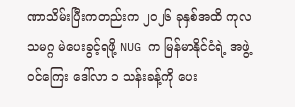ဏာသိမ်းပြီးကတည်းက ၂၀၂၆ ခုနှစ်အထိ ကုလသမဂ္ဂ မဲပေးခွင့်ရဖို့ NUG က မြန်မာနိုင်ငံရဲ့ အဖွဲ့ဝင်ကြေး ဒေါ်လာ ၁ သန်းခန့်ကို ပေး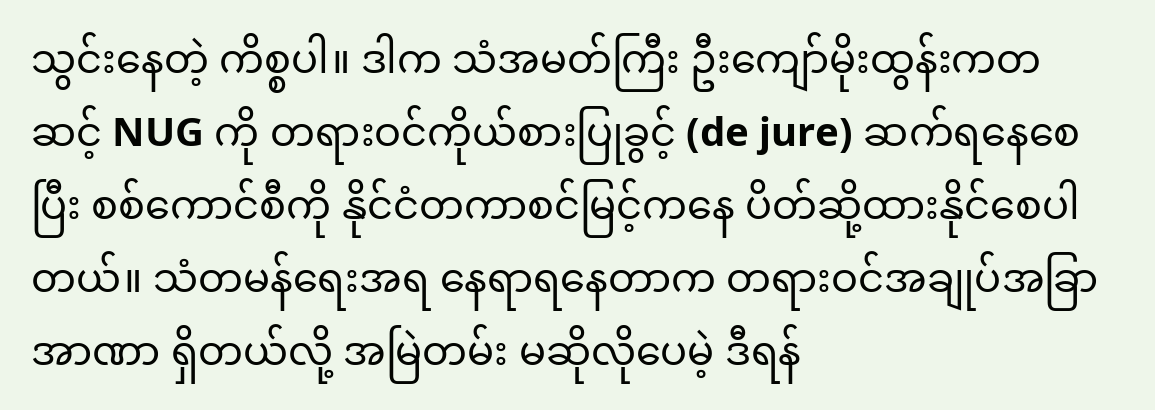သွင်းနေတဲ့ ကိစ္စပါ။ ဒါက သံအမတ်ကြီး ဦးကျော်မိုးထွန်းကတဆင့် NUG ကို တရားဝင်ကိုယ်စားပြုခွင့် (de jure) ဆက်ရနေစေပြီး စစ်ကောင်စီကို နိုင်ငံတကာစင်မြင့်ကနေ ပိတ်ဆို့ထားနိုင်စေပါတယ်။ သံတမန်ရေးအရ နေရာရနေတာက တရားဝင်အချုပ်အခြာအာဏာ ရှိတယ်လို့ အမြဲတမ်း မဆိုလိုပေမဲ့ ဒီရန်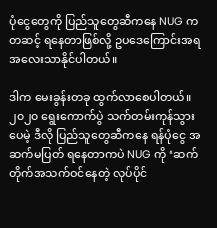ပုံငွေတွေကို ပြည်သူတွေဆီကနေ NUG ကတဆင့် ရနေတာဖြစ်လို့ ဥပဒေကြောင်းအရ အလေးသာနိုင်ပါတယ်။

ဒါက မေးခွန်းတခု ထွက်လာစေပါတယ်။ ၂၀၂၀ ရွေးကောက်ပွဲ သက်တမ်းကုန်သွားပေမဲ့ ဒီလို ပြည်သူတွေဆီကနေ ရန်ပုံငွေ အဆက်မပြတ် ရနေတာကပဲ NUG ကို ‘ဆက်တိုက်အသက်ဝင်နေတဲ့ လုပ်ပိုင်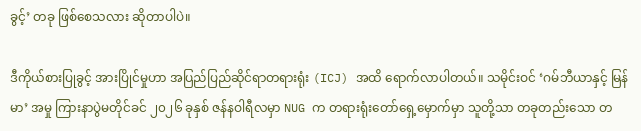ခွင့်’ တခု ဖြစ်စေသလား ဆိုတာပါပဲ။

ဒီကိုယ်စားပြုခွင့် အားပြိုင်မှုဟာ အပြည်ပြည်ဆိုင်ရာတရားရုံး (ICJ) အထိ ရောက်လာပါတယ်။ သမိုင်းဝင် ‘ဂမ်ဘီယာနှင့် မြန်မာ’ အမှု ကြားနာပွဲမတိုင်ခင် ၂၀၂၆ ခုနှစ် ဇန်နဝါရီလမှာ NUG က တရားရုံးတော်ရှေ့မှောက်မှာ သူတို့သာ တခုတည်းသော တ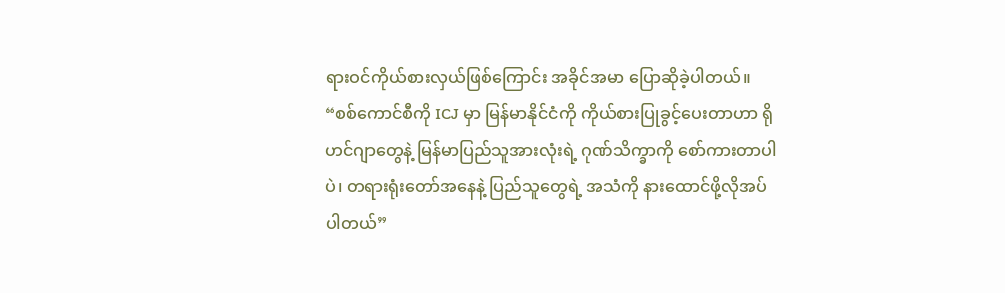ရားဝင်ကိုယ်စားလှယ်ဖြစ်ကြောင်း အခိုင်အမာ ပြောဆိုခဲ့ပါတယ်။ “စစ်ကောင်စီကို ICJ မှာ မြန်မာနိုင်ငံကို ကိုယ်စားပြုခွင့်ပေးတာဟာ ရိုဟင်ဂျာတွေနဲ့ မြန်မာပြည်သူအားလုံးရဲ့ ဂုဏ်သိက္ခာကို စော်ကားတာပါပဲ၊ တရားရုံးတော်အနေနဲ့ ပြည်သူတွေရဲ့ အသံကို နားထောင်ဖို့လိုအပ်ပါတယ်”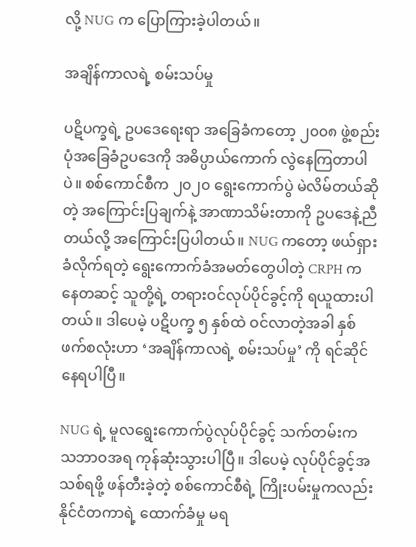လို့ NUG က ပြောကြားခဲ့ပါတယ်။

အချိန်ကာလရဲ့ စမ်းသပ်မှု

ပဋိပက္ခရဲ့ ဥပဒေရေးရာ အခြေခံကတော့ ၂၀၀၈ ဖွဲ့စည်းပုံအခြေခံဥပဒေကို အဓိပ္ပာယ်ကောက် လွဲနေကြတာပါပဲ။ စစ်ကောင်စီက ၂၀၂၀ ရွေးကောက်ပွဲ မဲလိမ်တယ်ဆိုတဲ့ အကြောင်းပြချက်နဲ့ အာဏာသိမ်းတာကို ဥပဒေနဲ့ညီတယ်လို့ အကြောင်းပြပါတယ်။ NUG ကတော့ ဖယ်ရှားခံလိုက်ရတဲ့ ရွေးကောက်ခံအမတ်တွေပါတဲ့ CRPH ကနေတဆင့် သူတို့ရဲ့ တရားဝင်လုပ်ပိုင်ခွင့်ကို ရယူထားပါတယ်။ ဒါပေမဲ့ ပဋိပက္ခ ၅ နှစ်ထဲ ဝင်လာတဲ့အခါ နှစ်ဖက်စလုံးဟာ ‘အချိန်ကာလရဲ့ စမ်းသပ်မှု’ ကို ရင်ဆိုင်နေရပါပြီ။

NUG ရဲ့ မူလရွေးကောက်ပွဲလုပ်ပိုင်ခွင့် သက်တမ်းက သဘာဝအရ ကုန်ဆုံးသွားပါပြီ။ ဒါပေမဲ့ လုပ်ပိုင်ခွင့်အသစ်ရဖို့ ဖန်တီးခဲ့တဲ့ စစ်ကောင်စီရဲ့ ကြိုးပမ်းမှုကလည်း နိုင်ငံတကာရဲ့ ထောက်ခံမှု မရ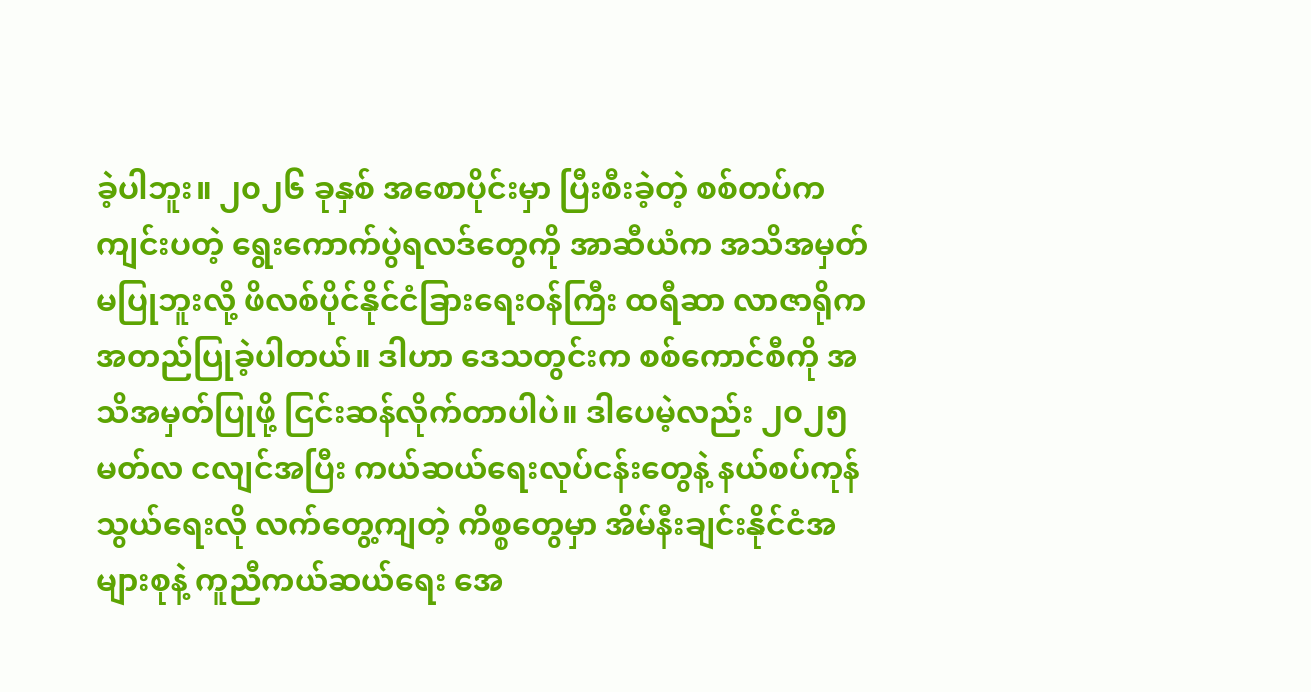ခဲ့ပါဘူး။ ၂၀၂၆ ခုနှစ် အစောပိုင်းမှာ ပြီးစီးခဲ့တဲ့ စစ်တပ်ကကျင်းပတဲ့ ရွေးကောက်ပွဲရလဒ်တွေကို အာဆီယံက အသိအမှတ်မပြုဘူးလို့ ဖိလစ်ပိုင်နိုင်ငံခြားရေးဝန်ကြီး ထရီဆာ လာဇာရိုက အတည်ပြုခဲ့ပါတယ်။ ဒါဟာ ဒေသတွင်းက စစ်ကောင်စီကို အသိအမှတ်ပြုဖို့ ငြင်းဆန်လိုက်တာပါပဲ။ ဒါပေမဲ့လည်း ၂၀၂၅ မတ်လ ငလျင်အပြီး ကယ်ဆယ်ရေးလုပ်ငန်းတွေနဲ့ နယ်စပ်ကုန်သွယ်ရေးလို လက်တွေ့ကျတဲ့ ကိစ္စတွေမှာ အိမ်နီးချင်းနိုင်ငံအများစုနဲ့ ကူညီကယ်ဆယ်ရေး အေ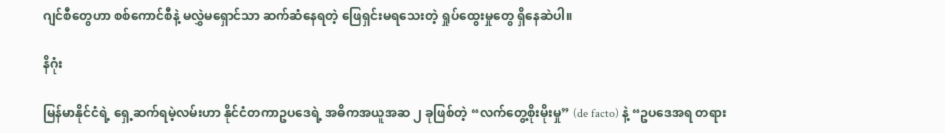ဂျင်စီတွေဟာ စစ်ကောင်စီနဲ့ မလွှဲမရှောင်သာ ဆက်ဆံနေရတဲ့ ဖြေရှင်းမရသေးတဲ့ ရှုပ်ထွေးမှုတွေ ရှိနေဆဲပါ။

နိဂုံး

မြန်မာနိုင်ငံရဲ့ ရှေ့ဆက်ရမဲ့လမ်းဟာ နိုင်ငံတကာဥပဒေရဲ့ အဓိကအယူအဆ ၂ ခုဖြစ်တဲ့ “လက်တွေ့စိုးမိုးမှု” (de facto) နဲ့ “ဥပဒေအရ တရား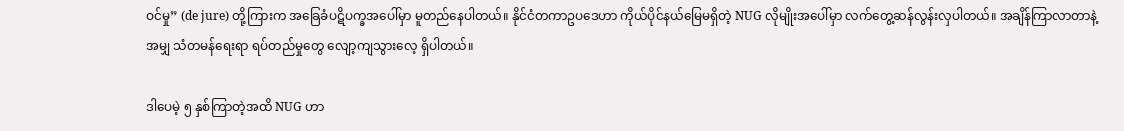ဝင်မှု” (de jure) တို့ကြားက အခြေခံပဋိပက္ခအပေါ်မှာ မူတည်နေပါတယ်။ နိုင်ငံတကာဥပဒေဟာ ကိုယ်ပိုင်နယ်မြေမရှိတဲ့ NUG လိုမျိုးအပေါ်မှာ လက်တွေ့ဆန်လွန်းလှပါတယ်။ အချိန်ကြာလာတာနဲ့အမျှ သံတမန်ရေးရာ ရပ်တည်မှုတွေ လျော့ကျသွားလေ့ ရှိပါတယ်။

ဒါပေမဲ့ ၅ နှစ်ကြာတဲ့အထိ NUG ဟာ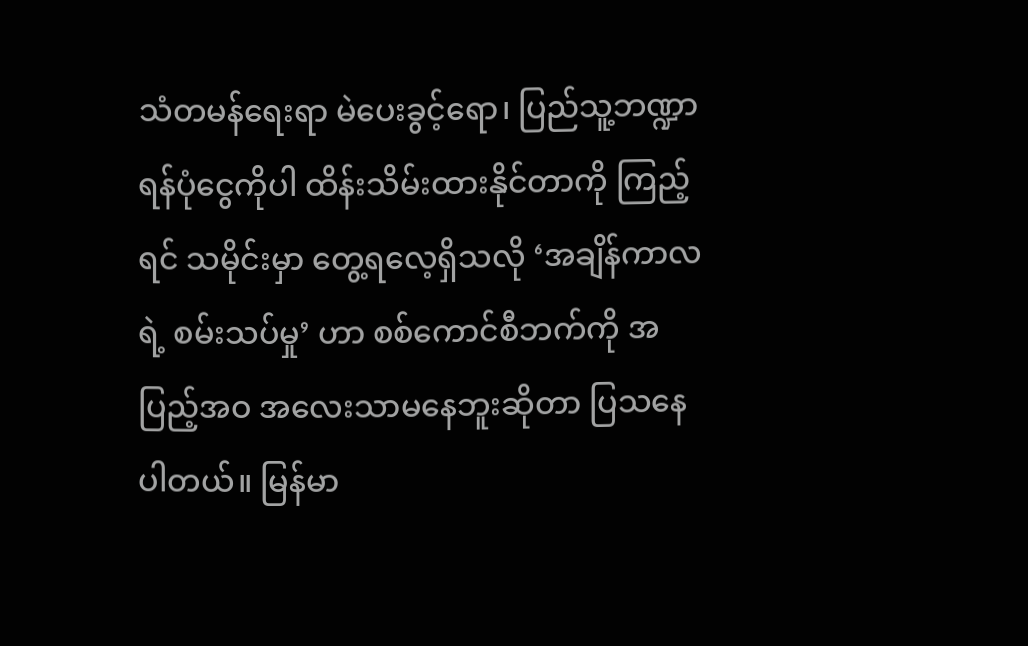သံတမန်ရေးရာ မဲပေးခွင့်ရော၊ ပြည်သူ့ဘဏ္ဍာရန်ပုံငွေကိုပါ ထိန်းသိမ်းထားနိုင်တာကို ကြည့်ရင် သမိုင်းမှာ တွေ့ရလေ့ရှိသလို ‘အချိန်ကာလရဲ့ စမ်းသပ်မှု’ ဟာ စစ်ကောင်စီဘက်ကို အပြည့်အဝ အလေးသာမနေဘူးဆိုတာ ပြသနေပါတယ်။ မြန်မာ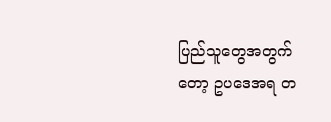ပြည်သူတွေအတွက်တော့ ဥပဒေအရ တ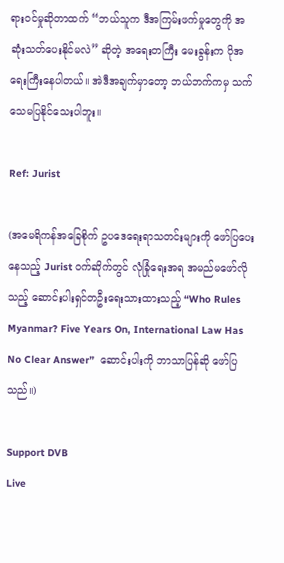ရားဝင်မှုဆိုတာထက် “ဘယ်သူက ဒီအကြမ်းဖက်မှုတွေကို အဆုံးသတ်ပေးနိုင်မလဲ” ဆိုတဲ့ အရေးတကြီး မေးခွန်းက ပိုအရေးကြီးနေပါတယ်။ အဲဒီအချက်မှာတော့ ဘယ်ဘက်ကမှ သက်သေမပြနိုင်သေးပါဘူး။

Ref: Jurist

(အမေရိကန်အခြေစိုက် ဥပဒေရေးရာသတင်းများကို ဖော်ပြပေးနေသည့် Jurist ဝက်ဆိုက်တွင် လုံခြုံရေးအရ အမည်မဖော်လိုသည့် ဆောင်းပါးရှင်တဦးရေးသားထားသည့် “Who Rules Myanmar? Five Years On, International Law Has No Clear Answer”  ဆောင်းပါးကို ဘာသာပြန်ဆို ဖော်ပြသည်။)

Support DVB
Live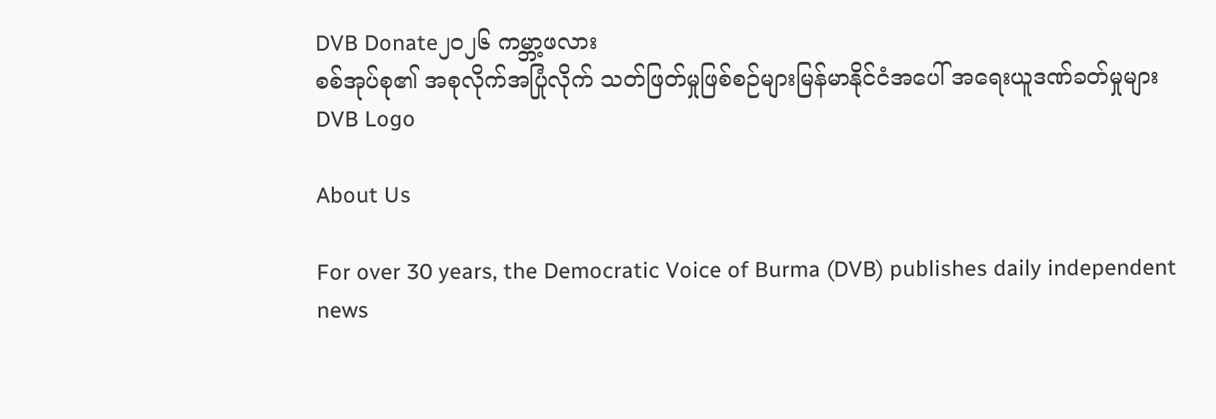DVB Donate၂၀၂၆ ကမ္ဘာ့ဖလား
စစ်အုပ်စု၏ အစုလိုက်အပြုံလိုက် သတ်ဖြတ်မှုဖြစ်စဉ်များမြန်မာနိုင်ငံအပေါ် အရေးယူဒဏ်ခတ်မှုများ
DVB Logo

About Us

For over 30 years, the Democratic Voice of Burma (DVB) publishes daily independent news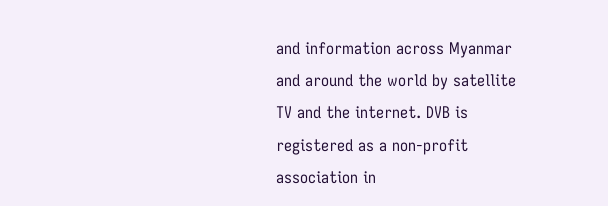and information across Myanmar and around the world by satellite TV and the internet. DVB is registered as a non-profit association in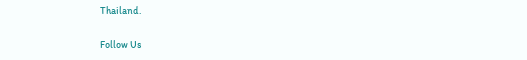Thailand.

Follow Us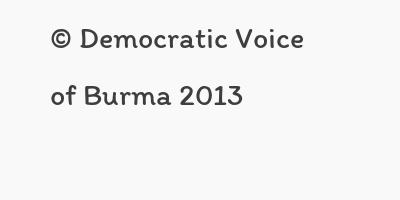© Democratic Voice of Burma 2013